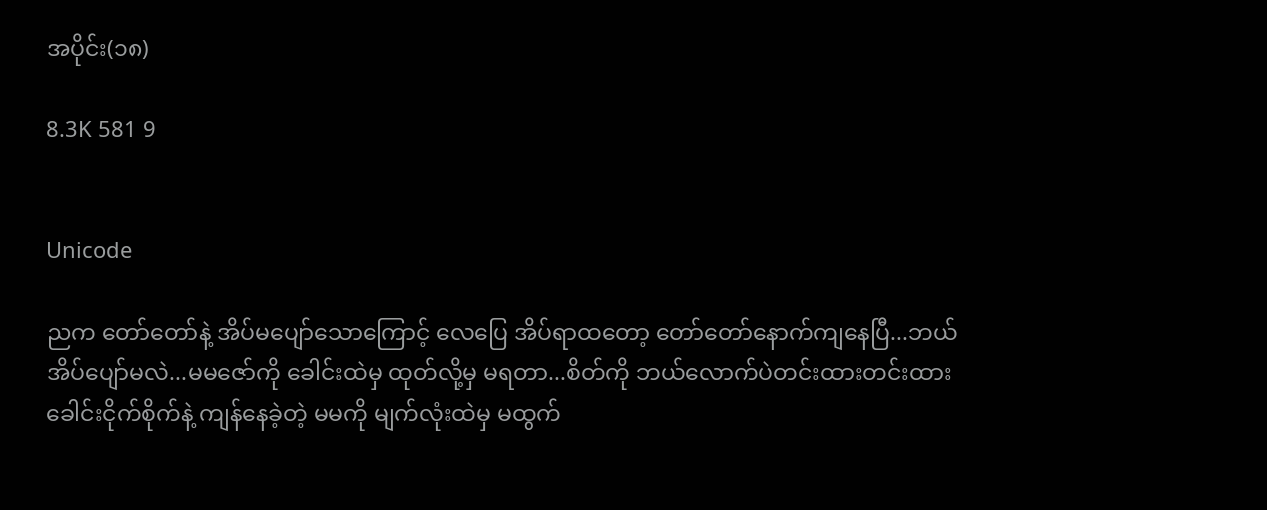အပိုင်း(၁၈)

8.3K 581 9


Unicode

ညက တော်တော်နဲ့ အိပ်မပျော်သောကြောင့် လေပြေ အိပ်ရာထတော့ တော်တော်နောက်ကျနေပြီ...ဘယ်အိပ်ပျော်မလဲ...မမဇော်ကို ခေါင်းထဲမှ ထုတ်လို့မှ မရတာ...စိတ်ကို ဘယ်လောက်ပဲတင်းထားတင်းထား ခေါင်းငိုက်စိုက်နဲ့ ကျန်နေခဲ့တဲ့ မမကို မျက်လုံးထဲမှ မထွက်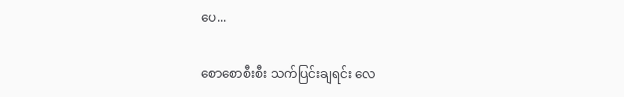ပေ...

စောစောစီးစီး သက်ပြင်းချရင်း လေ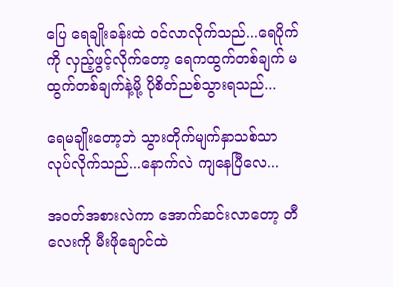ပြေ ရေချိုးခန်းထဲ ဝင်လာလိုက်သည်...ရေပိုက်ကို လှည့်ဖွင့်လိုက်တော့ ရေကထွက်တစ်ချက် မထွက်တစ်ချက်နဲ့မို့ ပိုစိတ်ညစ်သွားရသည်...

ရေမချိုးတော့ဘဲ သွားတိုက်မျက်နှာသစ်သာ လုပ်လိုက်သည်...နောက်လဲ ကျနေပြီလေ...

အဝတ်အစားလဲကာ အောက်ဆင်းလာတော့ တီလေးကို မီးဖိုချောင်ထဲ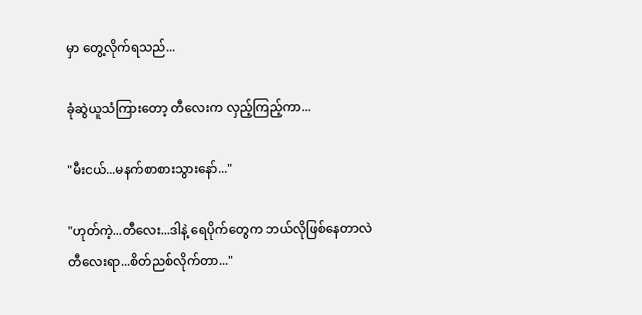မှာ တွေ့လိုက်ရသည်...

ခုံဆွဲယူသံကြားတော့ တီလေးက လှည့်ကြည့်ကာ...

"မီးငယ်...မနက်စာစားသွားနော်..."

"ဟုတ်ကဲ့...တီလေး...ဒါနဲ့ ရေပိုက်တွေက ဘယ်လိုဖြစ်နေတာလဲ တီလေးရာ...စိတ်ညစ်လိုက်တာ..."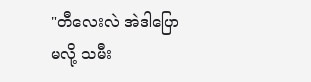"တီလေးလဲ အဲဒါပြောမလို့ သမီး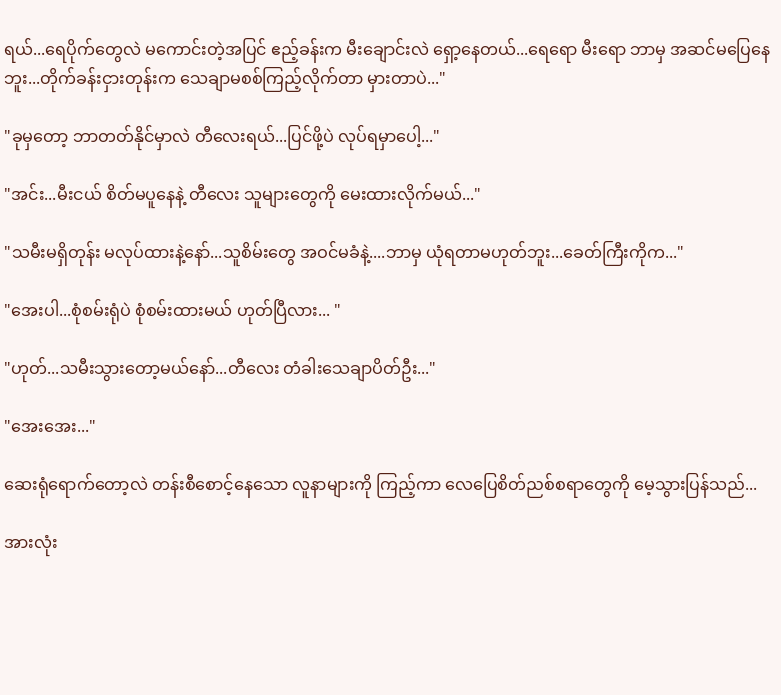ရယ်...ရေပိုက်တွေလဲ မကောင်းတဲ့အပြင် ဧည့်ခန်းက မီးချောင်းလဲ ရှော့နေတယ်...ရေရော မီးရော ဘာမှ အဆင်မပြေနေဘူး...တိုက်ခန်းငှားတုန်းက သေချာမစစ်ကြည့်လိုက်တာ မှားတာပဲ..."

"ခုမှတော့ ဘာတတ်နိုင်မှာလဲ တီလေးရယ်...ပြင်ဖို့ပဲ လုပ်ရမှာပေါ့..."

"အင်း...မီးငယ် စိတ်မပူနေနဲ့ တီလေး သူများတွေကို မေးထားလိုက်မယ်..."

"သမီးမရှိတုန်း မလုပ်ထားနဲ့နော်...သူစိမ်းတွေ အဝင်မခံနဲ့....ဘာမှ ယုံရတာမဟုတ်ဘူး...ခေတ်ကြီးကိုက..."

"အေးပါ...စုံစမ်းရုံပဲ စုံစမ်းထားမယ် ဟုတ်ပြီလား... "

"ဟုတ်...သမီးသွားတော့မယ်နော်...တီလေး တံခါးသေချာပိတ်ဦး..."

"အေးအေး..."

ဆေးရုံရောက်တော့လဲ တန်းစီစောင့်နေသော လူနာများကို ကြည့်ကာ လေပြေစိတ်ညစ်စရာတွေကို မေ့သွားပြန်သည်...

အားလုံး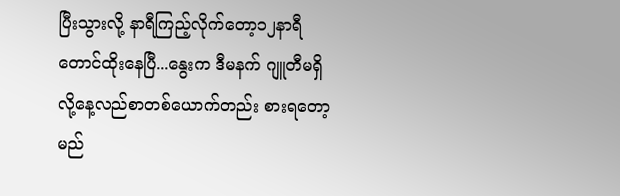ပြီးသွားလို့ နာရီကြည့်လိုက်တော့၁၂နာရီတောင်ထိုးနေပြီ...နွေးက ဒီမနက် ဂျူတီမရှိလို့နေ့လည်စာတစ်ယောက်တည်း စားရတော့မည်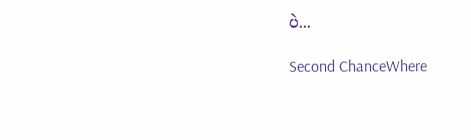ပဲ...

Second ChanceWhere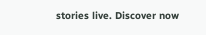stories live. Discover now